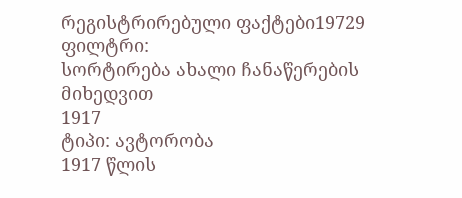რეგისტრირებული ფაქტები19729
ფილტრი:
სორტირება ახალი ჩანაწერების მიხედვით
1917
ტიპი: ავტორობა
1917 წლის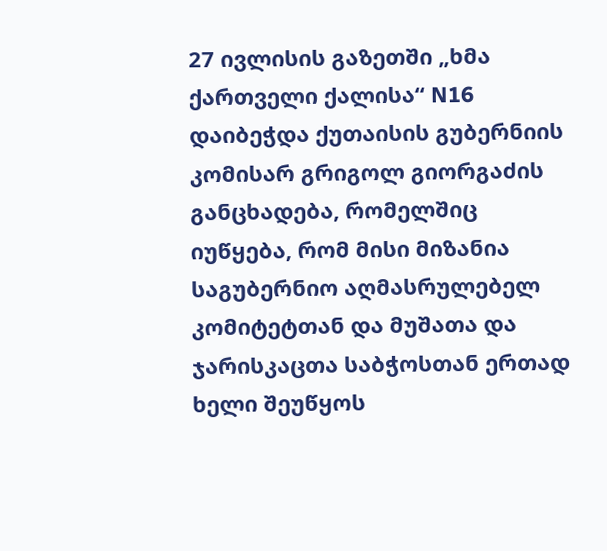27 ივლისის გაზეთში „ხმა ქართველი ქალისა“ N16 დაიბეჭდა ქუთაისის გუბერნიის კომისარ გრიგოლ გიორგაძის განცხადება, რომელშიც იუწყება, რომ მისი მიზანია საგუბერნიო აღმასრულებელ კომიტეტთან და მუშათა და ჯარისკაცთა საბჭოსთან ერთად ხელი შეუწყოს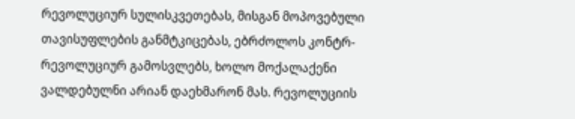რევოლუციურ სულისკვეთებას, მისგან მოპოვებული თავისუფლების განმტკიცებას, ებრძოლოს კონტრ-რევოლუციურ გამოსვლებს, ხოლო მოქალაქენი ვალდებულნი არიან დაეხმარონ მას. რევოლუციის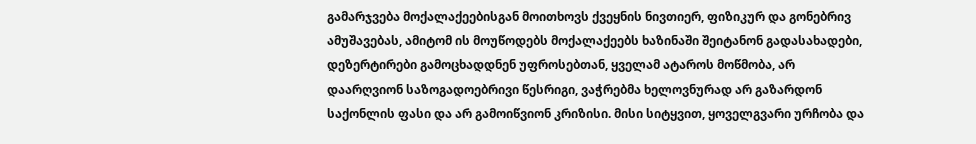გამარჯვება მოქალაქეებისგან მოითხოვს ქვეყნის ნივთიერ, ფიზიკურ და გონებრივ ამუშავებას, ამიტომ ის მოუწოდებს მოქალაქეებს ხაზინაში შეიტანონ გადასახადები, დეზერტირები გამოცხადდნენ უფროსებთან, ყველამ ატაროს მოწმობა, არ დაარღვიონ საზოგადოებრივი წესრიგი, ვაჭრებმა ხელოვნურად არ გაზარდონ საქონლის ფასი და არ გამოიწვიონ კრიზისი. მისი სიტყვით, ყოველგვარი ურჩობა და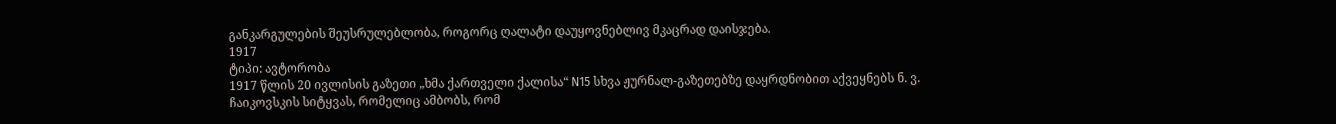განკარგულების შეუსრულებლობა, როგორც ღალატი დაუყოვნებლივ მკაცრად დაისჯება.
1917
ტიპი: ავტორობა
1917 წლის 20 ივლისის გაზეთი „ხმა ქართველი ქალისა“ N15 სხვა ჟურნალ-გაზეთებზე დაყრდნობით აქვეყნებს ნ. ვ. ჩაიკოვსკის სიტყვას, რომელიც ამბობს, რომ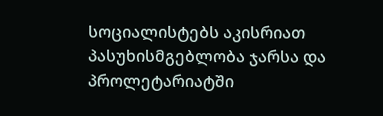სოციალისტებს აკისრიათ პასუხისმგებლობა ჯარსა და პროლეტარიატში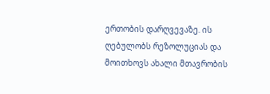ერთობის დარღვევაზე. ის ღებულობს რეზოლუციას და მოითხოვს ახალი მთავრობის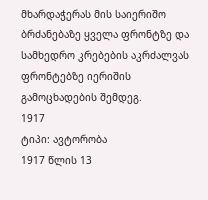მხარდაჭერას მის საიერიშო ბრძანებაზე ყველა ფრონტზე და სამხედრო კრებების აკრძალვას ფრონტებზე იერიშის გამოცხადების შემდეგ.
1917
ტიპი: ავტორობა
1917 წლის 13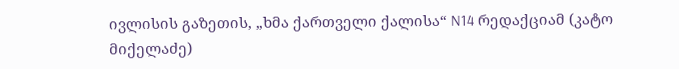ივლისის გაზეთის, „ხმა ქართველი ქალისა“ N14 რედაქციამ (კატო მიქელაძე)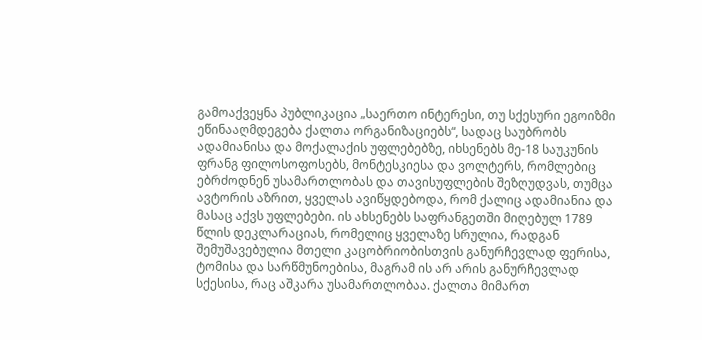გამოაქვეყნა პუბლიკაცია „საერთო ინტერესი, თუ სქესური ეგოიზმი ეწინააღმდეგება ქალთა ორგანიზაციებს“, სადაც საუბრობს ადამიანისა და მოქალაქის უფლებებზე, იხსენებს მე-18 საუკუნის ფრანგ ფილოსოფოსებს, მონტესკიესა და ვოლტერს, რომლებიც ებრძოდნენ უსამართლობას და თავისუფლების შეზღუდვას, თუმცა ავტორის აზრით, ყველას ავიწყდებოდა, რომ ქალიც ადამიანია და მასაც აქვს უფლებები. ის ახსენებს საფრანგეთში მიღებულ 1789 წლის დეკლარაციას, რომელიც ყველაზე სრულია, რადგან შემუშავებულია მთელი კაცობრიობისთვის განურჩევლად ფერისა, ტომისა და სარწმუნოებისა, მაგრამ ის არ არის განურჩევლად სქესისა, რაც აშკარა უსამართლობაა. ქალთა მიმართ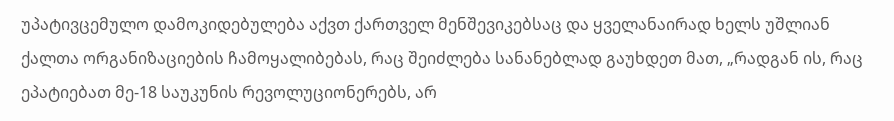უპატივცემულო დამოკიდებულება აქვთ ქართველ მენშევიკებსაც და ყველანაირად ხელს უშლიან ქალთა ორგანიზაციების ჩამოყალიბებას, რაც შეიძლება სანანებლად გაუხდეთ მათ, „რადგან ის, რაც ეპატიებათ მე-18 საუკუნის რევოლუციონერებს, არ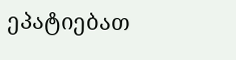ეპატიებათ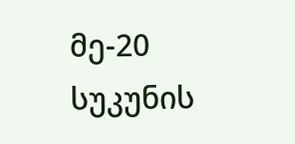მე-20 სუკუნის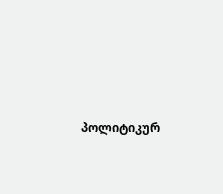პოლიტიკურ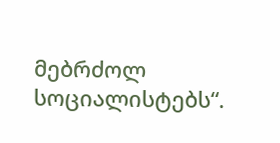მებრძოლ სოციალისტებს“.